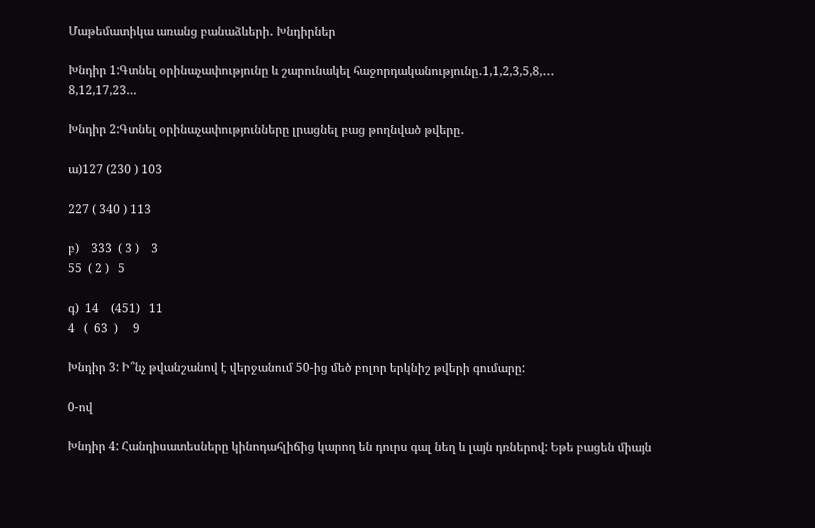Մաթեմատիկա առանց բանաձևերի․ Խնդիրներ

Խնդիր 1:Գտնել օրինաչափությունը և շարունակել հաջորդականությունը․1,1,2,3,5,8,․․․
8,12,17,23…

Խնդիր 2:Գտնել օրինաչափությունները լրացնել բաց թողնված թվերը․

ա)127 (230 ) 103

227 ( 340 ) 113

բ)    333  ( 3 )    3
55  ( 2 )   5

գ)  14    (451)   11
4   (  63  )     9

Խնդիր 3: Ի՞նչ թվանշանով է վերջանում 50-ից մեծ բոլոր երկնիշ թվերի գումարը:

0-ով

Խնդիր 4: Հանդիսատեսները կինոդահլիճից կարող են դուրս գալ նեղ և լայն դռներով: Եթե բացեն միայն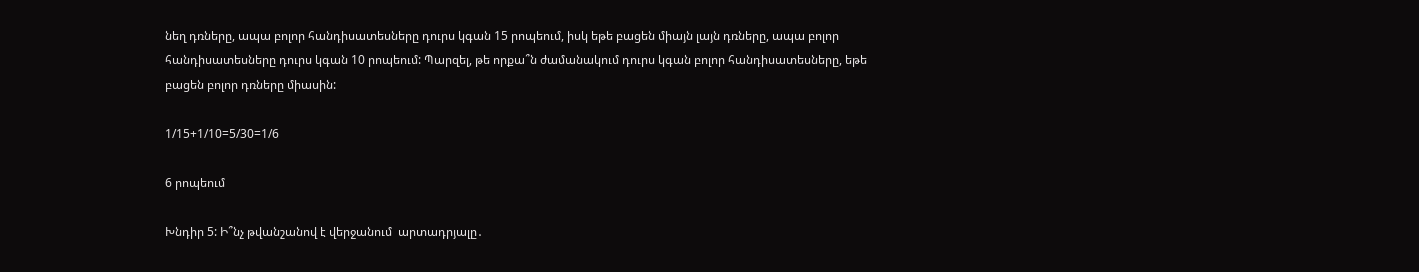նեղ դռները, ապա բոլոր հանդիսատեսները դուրս կգան 15 րոպեում, իսկ եթե բացեն միայն լայն դռները, ապա բոլոր հանդիսատեսները դուրս կգան 10 րոպեում: Պարզել, թե որքա՞ն ժամանակում դուրս կգան բոլոր հանդիսատեսները, եթե բացեն բոլոր դռները միասին:

1/15+1/10=5/30=1/6

6 րոպեում

Խնդիր 5: Ի՞նչ թվանշանով է վերջանում  արտադրյալը․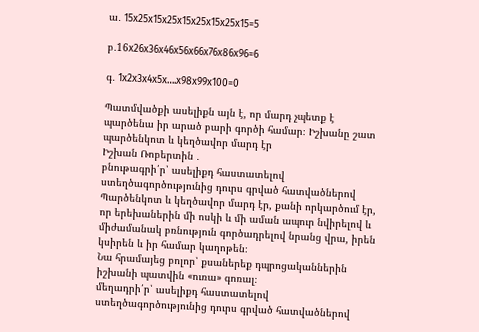ա․ 15x25x15x25x15x25x15x25x15=5

բ․16x26x36x46x56x66x76x86x96=6

գ․ 1x2x3x4x5x….x98x99x100=0

Պատմվածքի ասելիքն այն է, որ մարդ չպետք է պարծենա իր արած բարի գործի համար։ Իշխանը շատ պարծենկոտ և կեղծավոր մարդ էր
Իշխան Ռոբերտին ․
բնութագրի՛ր՝ ասելիքդ հաստատելով ստեղծագործությունից դուրս գրված հատվածներով
Պարծենկոտ և կեղծավոր մարդ էր, քանի որկարծում էր, որ երեխաներին մի ոսկի և մի աման ապուր նվիրելով և միժամանակ բռնություն գործադրելով նրանց վրա, իրեն կսիրեն և իր համար կաղոթեն։
Նա հրամայեց բոլոր՝ քսաներեք դպրոցականներին իշխանի պատվին «ուռա» գոռալ։
մեղադրի՛ր՝ ասելիքդ հաստատելով ստեղծագործությունից դուրս գրված հատվածներով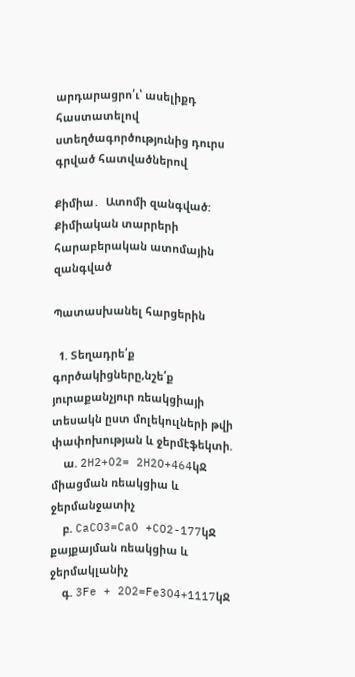արդարացրո՛ւ՝ ասելիքդ հաստատելով ստեղծագործությունից դուրս գրված հատվածներով

Քիմիա․  Ատոմի զանգված: Քիմիական տարրերի հարաբերական ատոմային զանգված

Պատասխանել հարցերին

  1. Տեղադրե՛ք գործակիցները,նշե՛ք յուրաքանչյուր ռեակցիայի տեսակն ըստ մոլեկուլների թվի փափոխության և ջերմէֆեկտի.
    ա. 2H2+O2= 2H2O+464կՋ միացման ռեակցիա և ջերմանջատիչ
    բ. CaCO3=CaO +CO2-177կՋ քայքայման ռեակցիա և ջերմակլանիչ
    գ. 3Fe + 2O2=Fe3O4+1117կՋ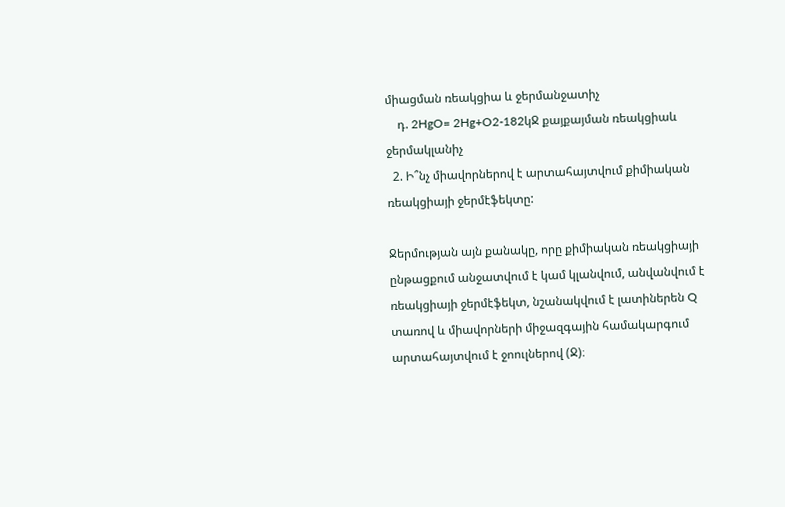միացման ռեակցիա և ջերմանջատիչ
    դ. 2HgO= 2Hg+O2-182կՋ քայքայման ռեակցիաև ջերմակլանիչ
  2. Ի՞նչ միավորներով է արտահայտվում քիմիական ռեակցիայի ջերմէֆեկտը:

Ջերմության այն քանակը, որը քիմիական ռեակցիայի ընթացքում անջատվում է կամ կլանվում, անվանվում է ռեակցիայի ջերմէֆեկտ, նշանակվում է լատիներեն Q տառով և միավորների միջազգային համակարգում արտահայտվում է ջոուլներով (Ջ)։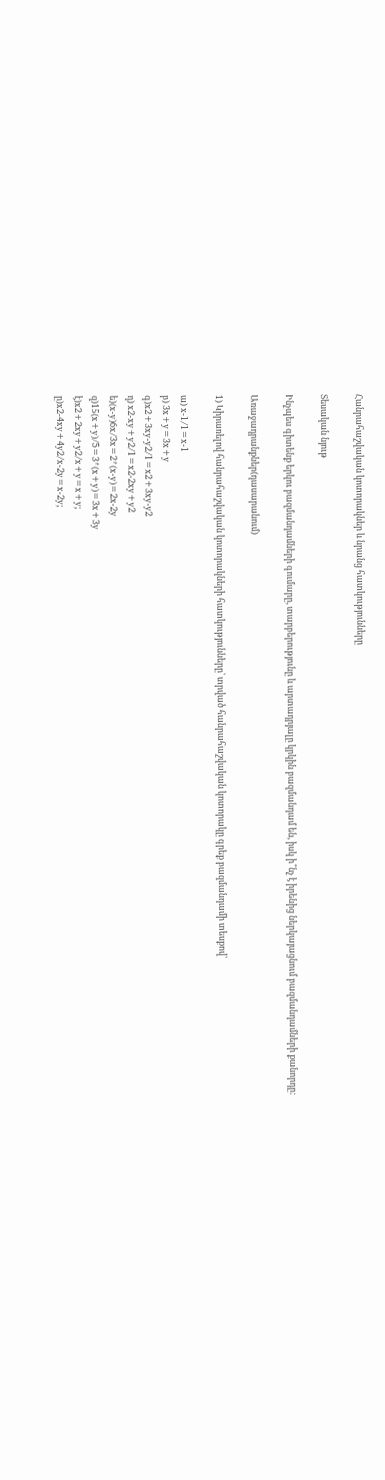Հանրահաշվական կոտորակներ և նրանց հատկությունները

Տեսական նյութ

Ինչպես գիտենք երկու բազմանդամների գումարը, տարբերությունը և արտադրյալը կրկին բազմանդամ են, իսկ ի՞նչ է իրենից ներկայացնում բազմանդամների քանորդը:

Առաջադրանքներ(դասարանում)

1) Կիրառելով հանրահաշվական կոտորակների հատկությունները՝ տրված հանրահաշվական կոտորակը գրեք բազմանդամի տեսքով՝

ա) x-1/1=x-1
բ) 3x+y=3x+y
գ)x2+3xy-y2/1=x2+3xy-y2
դ) x2-xy+y2/1=x2-2xy+y2
ե)(x-y)6x/3x=2*(x-y)=2x-2y
զ)15(x+y)/5=3*(x+y)=3x+3y
է)x2+2xy+y2/x+y=x+y;
ը)x2-4xy+4y2/x-2y=x-2y;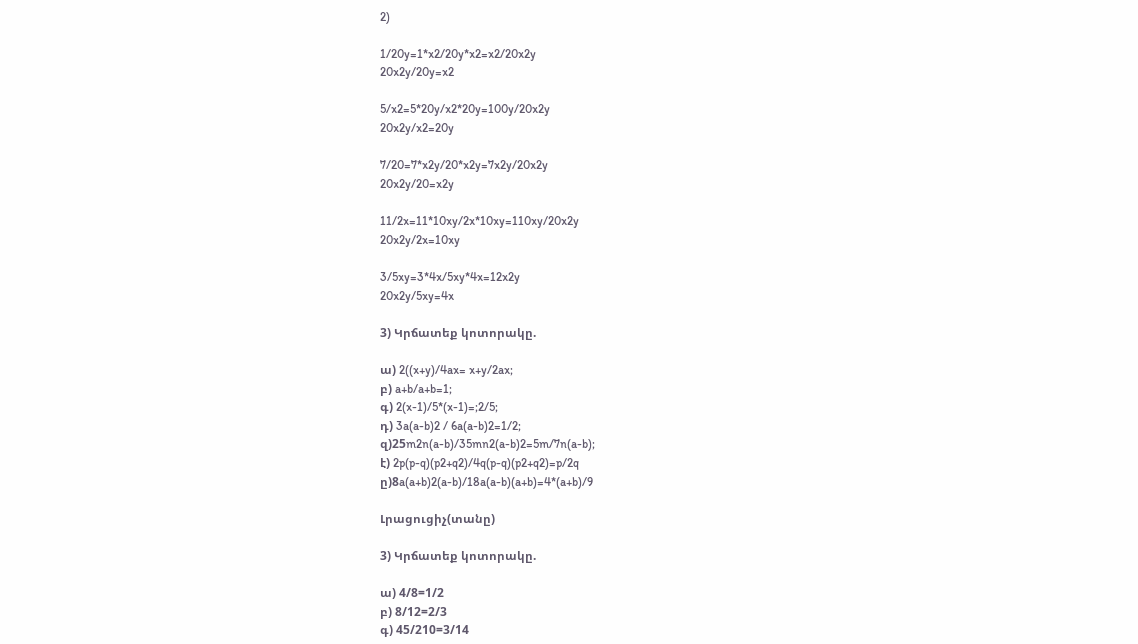2)

1/20y=1*x2/20y*x2=x2/20x2y
20x2y/20y=x2

5/x2=5*20y/x2*20y=100y/20x2y
20x2y/x2=20y

7/20=7*x2y/20*x2y=7x2y/20x2y
20x2y/20=x2y

11/2x=11*10xy/2x*10xy=110xy/20x2y
20x2y/2x=10xy

3/5xy=3*4x/5xy*4x=12x2y
20x2y/5xy=4x

3) Կրճատեք կոտորակը.

ա) 2((x+y)/4ax= x+y/2ax;
բ) a+b/a+b=1;
գ) 2(x-1)/5*(x-1)=;2/5;
դ) 3a(a-b)2 / 6a(a-b)2=1/2;
զ)25m2n(a-b)/35mn2(a-b)2=5m/7n(a-b);
է) 2p(p-q)(p2+q2)/4q(p-q)(p2+q2)=p/2q
ը)8a(a+b)2(a-b)/18a(a-b)(a+b)=4*(a+b)/9

Լրացուցիչ(տանը)

3) Կրճատեք կոտորակը.

ա) 4/8=1/2
բ) 8/12=2/3
գ) 45/210=3/14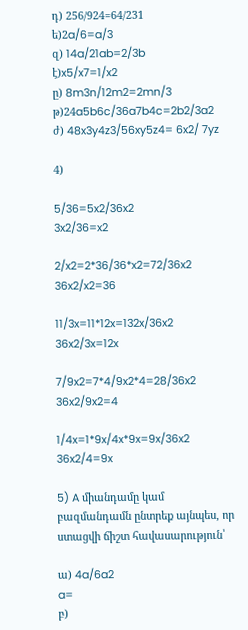դ) 256/924=64/231
ե)2a/6=a/3
զ) 14a/21ab=2/3b
է)x5/x7=1/x2
ը) 8m3n/12m2=2mn/3
թ)24a5b6c/36a7b4c=2b2/3a2
ժ) 48x3y4z3/56xy5z4= 6x2/ 7yz

4)

5/36=5x2/36x2
3x2/36=x2

2/x2=2*36/36*x2=72/36x2
36x2/x2=36

11/3x=11*12x=132x/36x2
36x2/3x=12x

7/9x2=7*4/9x2*4=28/36x2
36x2/9x2=4

1/4x=1*9x/4x*9x=9x/36x2
36x2/4=9x

5) A միանդամը կամ բազմանդամն ընտրեք այնպես, որ ստացվի ճիշտ հավասարություն՝

ա) 4a/6a2
a=
բ)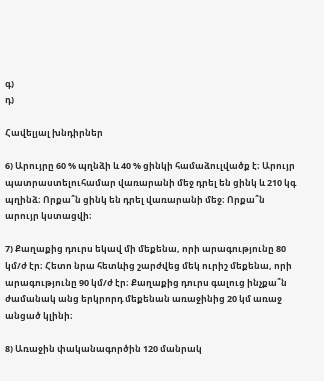գ)
դ)

Հավելյալ խնդիրներ

6) Արույրը 60 % պղնձի և 40 % ցինկի համաձուլվածք է։ Արույր պատրաստելուհամար վառարանի մեջ դրել են ցինկ և 210 կգ պղինձ։ Որքա՞ն ցինկ են դրել վառարանի մեջ։ Որքա՞ն արույր կստացվի։

7) Քաղաքից դուրս եկավ մի մեքենա, որի արագությունը 80 կմ/ժ էր։ Հետո նրա հետևից շարժվեց մեկ ուրիշ մեքենա, որի արագությունը 90 կմ/ժ էր։ Քաղաքից դուրս գալուց ինչքա՞ն ժամանակ անց երկրորդ մեքենան առաջինից 20 կմ առաջ անցած կլինի։

8) Առաջին փականագործին 120 մանրակ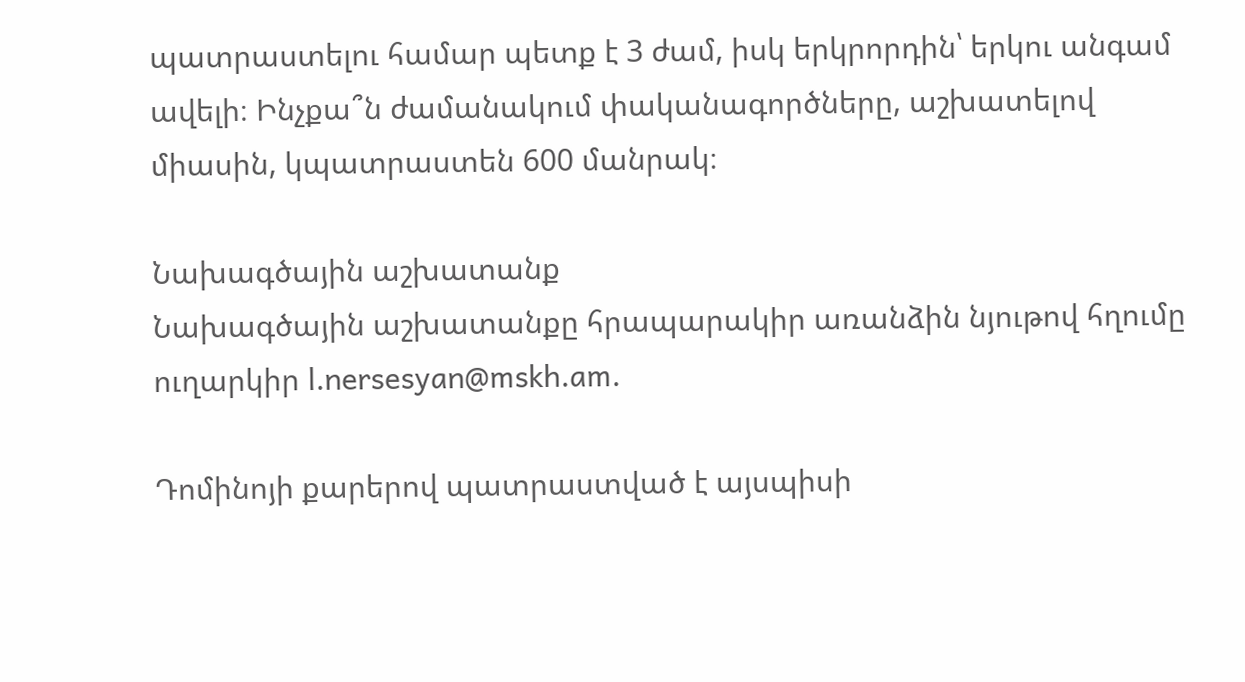պատրաստելու համար պետք է 3 ժամ, իսկ երկրորդին՝ երկու անգամ ավելի։ Ինչքա՞ն ժամանակում փականագործները, աշխատելով միասին, կպատրաստեն 600 մանրակ։

Նախագծային աշխատանք
Նախագծային աշխատանքը հրապարակիր առանձին նյութով հղումը ուղարկիր l.nersesyan@mskh.am.

Դոմինոյի քարերով պատրաստված է այսպիսի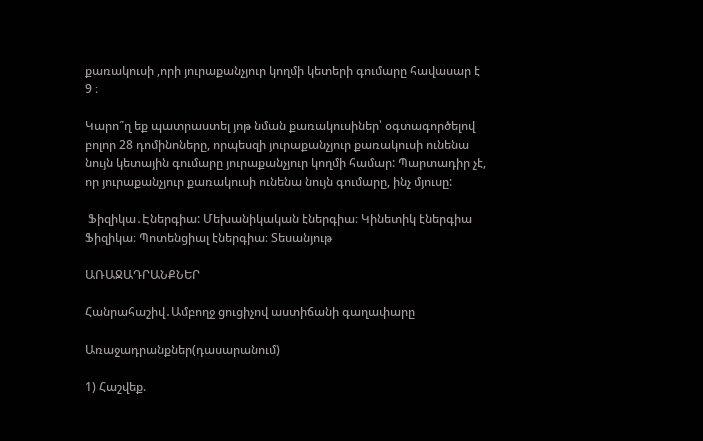քառակուսի ,որի յուրաքանչյուր կողմի կետերի գումարը հավասար է 9 ։

Կարո՞ղ եք պատրաստել յոթ նման քառակուսիներ՝ օգտագործելով բոլոր 28 դոմինոները, որպեսզի յուրաքանչյուր քառակուսի ունենա նույն կետային գումարը յուրաքանչյուր կողմի համար: Պարտադիր չէ, որ յուրաքանչյուր քառակուսի ունենա նույն գումարը, ինչ մյուսը:

 Ֆիզիկա․Էներգիա: Մեխանիկական էներգիա։ Կինետիկ էներգիա Ֆիզիկա։ Պոտենցիալ էներգիա։ Տեսանյութ

ԱՌԱՋԱԴՐԱՆՔՆԵՐ

Հանրահաշիվ․Ամբողջ ցուցիչով աստիճանի գաղափարը

Առաջադրանքներ(դասարանում)

1) Հաշվեք.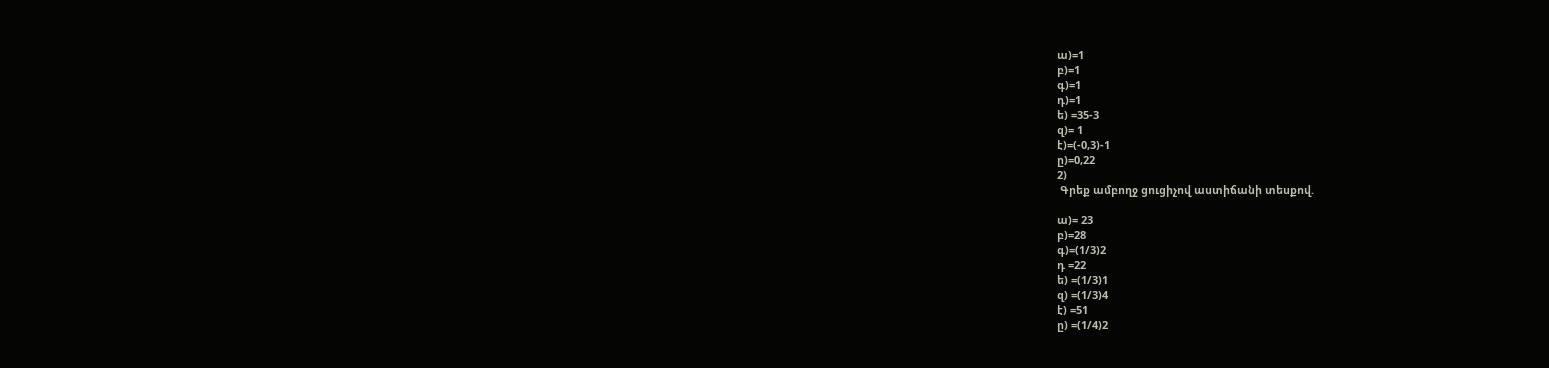ա)=1
բ)=1
գ)=1
դ)=1
ե) =35-3
զ)= 1
է)=(-0,3)-1
ը)=0,22
2)
 Գրեք ամբողջ ցուցիչով աստիճանի տեսքով.

ա)= 23
բ)=28
գ)=(1/3)2
դ =22
ե) =(1/3)1
զ) =(1/3)4
է) =51
ը) =(1/4)2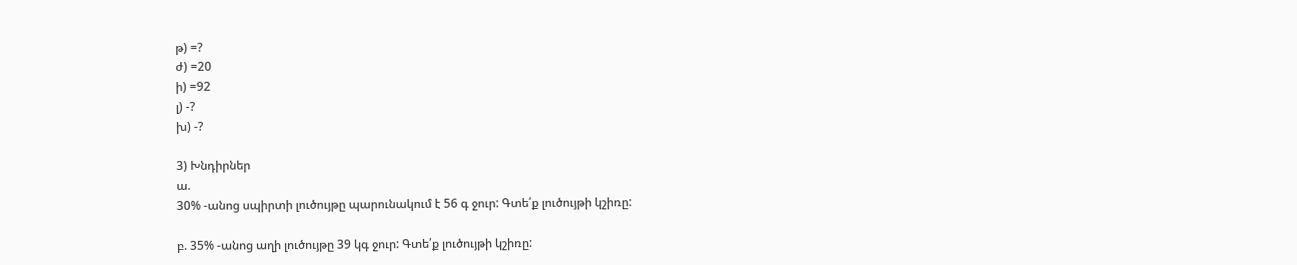թ) =?
ժ) =20
ի) =92
լ) -?
խ) -?

3) Խնդիրներ
ա.
30% -անոց սպիրտի լուծույթը պարունակում է 56 գ ջուր: Գտե՛ք լուծույթի կշիռը:

բ. 35% -անոց աղի լուծույթը 39 կգ ջուր: Գտե՛ք լուծույթի կշիռը: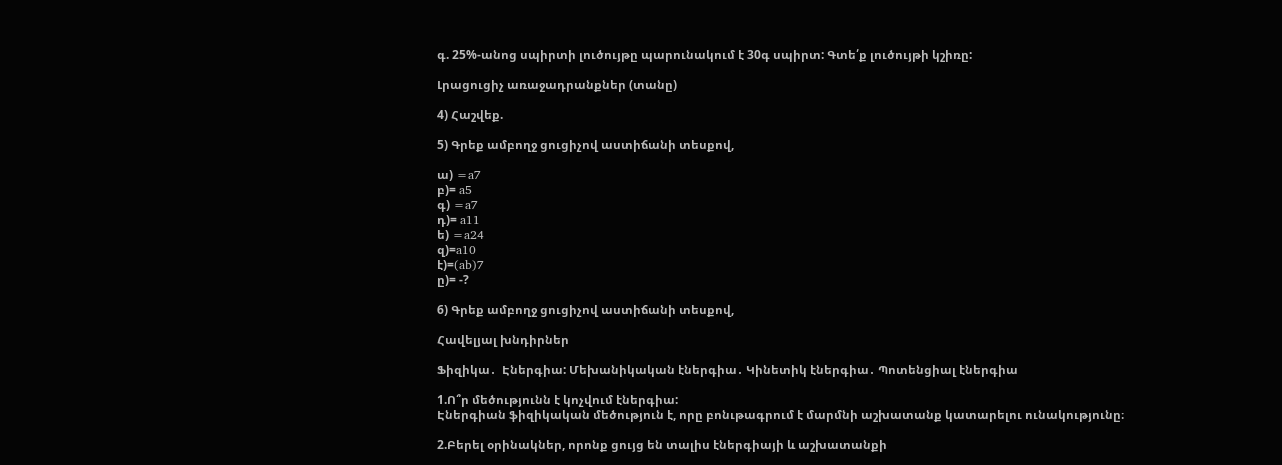գ. 25%-անոց սպիրտի լուծույթը պարունակում է 30գ սպիրտ: Գտե՛ք լուծույթի կշիռը:

Լրացուցիչ առաջադրանքներ (տանը)

4) Հաշվեք.

5) Գրեք ամբողջ ցուցիչով աստիճանի տեսքով,

ա) =a7
բ)= a5
գ) =a7
դ)= a11
ե) =a24
զ)=a10
է)=(ab)7
ը)= -?

6) Գրեք ամբողջ ցուցիչով աստիճանի տեսքով,

Հավելյալ խնդիրներ

Ֆիզիկա․  Էներգիա: Մեխանիկական էներգիա․ Կինետիկ էներգիա․ Պոտենցիալ էներգիա

1.Ո՞ր մեծությունն է կոչվում էներգիա:
Էներգիան ֆիզիկական մեծություն է, որը բոնւթագրում է մարմնի աշխատանք կատարելու ունակությունը։

2.Բերել օրինակներ, որոնք ցույց են տալիս էներգիայի և աշխատանքի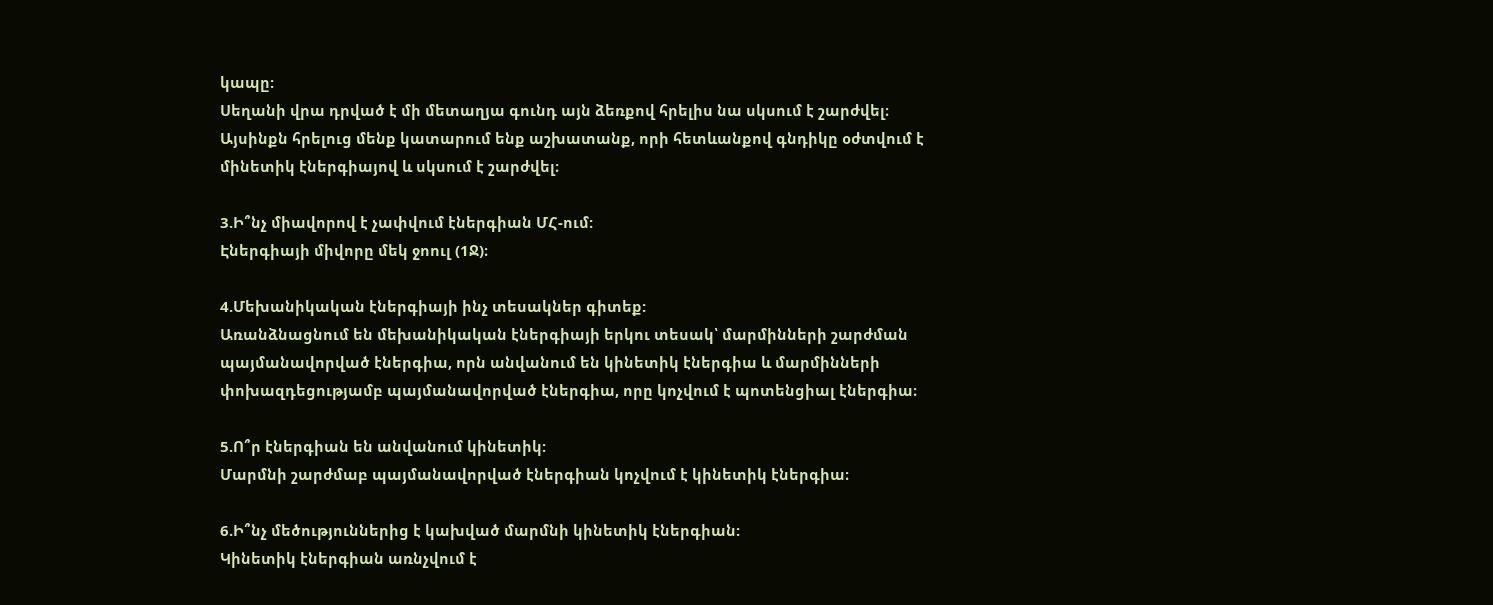կապը:
Սեղանի վրա դրված է մի մետաղյա գունդ այն ձեռքով հրելիս նա սկսում է շարժվել։ Այսինքն հրելուց մենք կատարում ենք աշխատանք, որի հետևանքով գնդիկը օժտվում է մինետիկ էներգիայով և սկսում է շարժվել։

3.Ի՞նչ միավորով է չափվում էներգիան ՄՀ-ում:
Էներգիայի միվորը մեկ ջոուլ (1Ջ)։

4.Մեխանիկական էներգիայի ինչ տեսակներ գիտեք:
Առանձնացնում են մեխանիկական էներգիայի երկու տեսակ՝ մարմինների շարժման պայմանավորված էներգիա, որն անվանում են կինետիկ էներգիա և մարմինների փոխազդեցությամբ պայմանավորված էներգիա, որը կոչվում է պոտենցիալ էներգիա։

5.Ո՞ր էներգիան են անվանում կինետիկ:
Մարմնի շարժմաբ պայմանավորված էներգիան կոչվում է կինետիկ էներգիա։

6.Ի՞նչ մեծություններից է կախված մարմնի կինետիկ էներգիան:
Կինետիկ էներգիան առնչվում է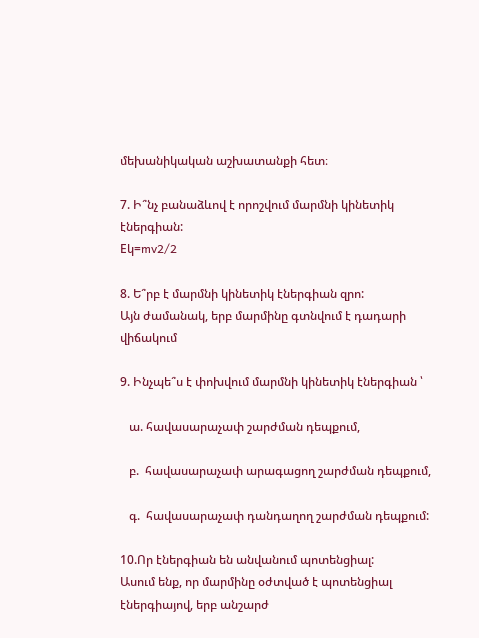մեխանիկական աշխատանքի հետ։

7. Ի՞նչ բանաձևով է որոշվում մարմնի կինետիկ էներգիան:
Eկ=mv2/2

8. Ե՞րբ է մարմնի կինետիկ էներգիան զրո:
Այն ժամանակ, երբ մարմինը գտնվում է դադարի վիճակում

9. Ինչպե՞ս է փոխվում մարմնի կինետիկ էներգիան ՝

   ա. հավասարաչափ շարժման դեպքում,

   բ.  հավասարաչափ արագացող շարժման դեպքում,

   գ.  հավասարաչափ դանդաղող շարժման դեպքում:

10.Որ էներգիան են անվանում պոտենցիալ:
Ասում ենք, որ մարմինը օժտված է պոտենցիալ էներգիայով, երբ անշարժ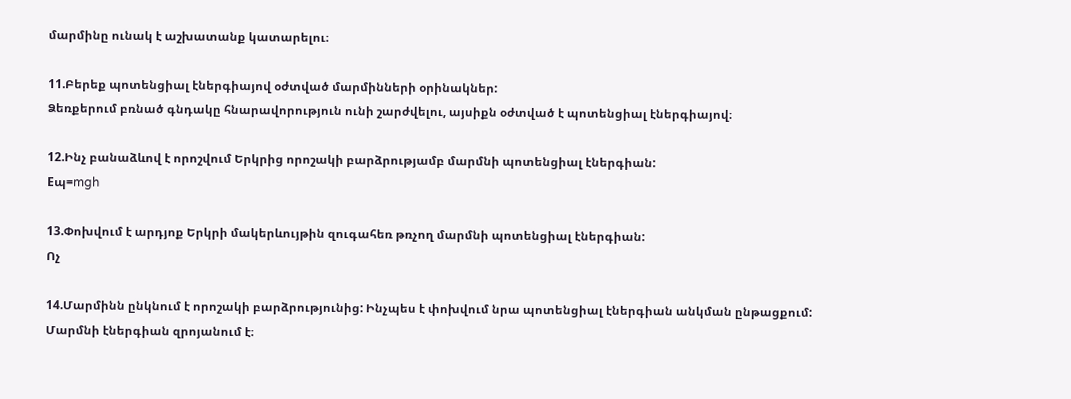մարմինը ունակ է աշխատանք կատարելու։

11.Բերեք պոտենցիալ էներգիայով օժտված մարմինների օրինակներ:
Ձեռքերում բռնած գնդակը հնարավորություն ունի շարժվելու, այսիքն օժտված է պոտենցիալ էներգիայով։

12.Ինչ բանաձևով է որոշվում Երկրից որոշակի բարձրությամբ մարմնի պոտենցիալ էներգիան:
Eպ=mgh

13.Փոխվում է արդյոք Երկրի մակերևույթին զուգահեռ թռչող մարմնի պոտենցիալ էներգիան:
Ոչ

14.Մարմինն ընկնում է որոշակի բարձրությունից: Ինչպես է փոխվում նրա պոտենցիալ էներգիան անկման ընթացքում:
Մարմնի էներգիան զրոյանում է։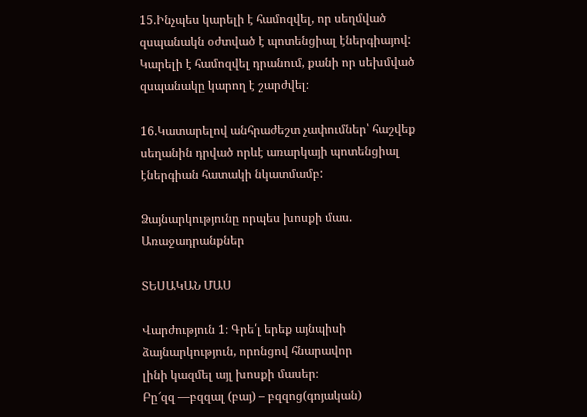15.Ինչպես կարելի է համոզվել, որ սեղմված զսպանակն օժտված է պոտենցիալ էներգիայով:
Կարելի է համոզվել դրանում, քանի որ սեխմված զսպանակը կարող է շարժվել։

16.Կատարելով անհրաժեշտ չափումներ՝ հաշվեք սեղանին դրված որևէ առարկայի պոտենցիալ էներգիան հատակի նկատմամբ:

Ձայնարկությունը որպես խոսքի մաս. Առաջադրանքներ

ՏԵՍԱԿԱՆ ՄԱՍ

Վարժություն 1։ Գրե՛լ երեք այնպիսի ձայնարկություն, որոնցով հնարավոր
լինի կազմել այլ խոսքի մասեր։
Բը՜զզ —բզզալ (բայ) – բզզոց(գոյական)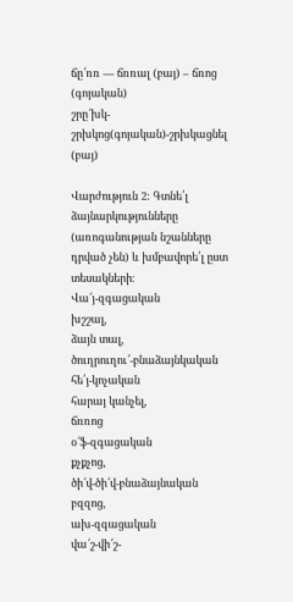ճը՜ռռ — ճռռալ (բայ) – ճռոց (գոյական)
շրը՜խկ- շրխկոց(գոյական)-շրխկացնել (բայ)

Վարժություն 2։ Գտնե՛լ ձայնարկությունները (առոգանության նշանները
դրված չեն) և խմբավորե՛լ ըստ տեսակների։
Վա՜յ-զգացական
խշշալ,
ձայն տալ,
ծուղրուղու՜-բնաձայնկական
հե՛յ-կոչական
հարայ կանչել,
ճռռոց
օ՜ֆ-զգացական
քչքչոց,
ծի՜վ-ծի՜վ-բնաձայնական
բզզոց,
ախ-զգացական
վա՜շ-վի՜շ-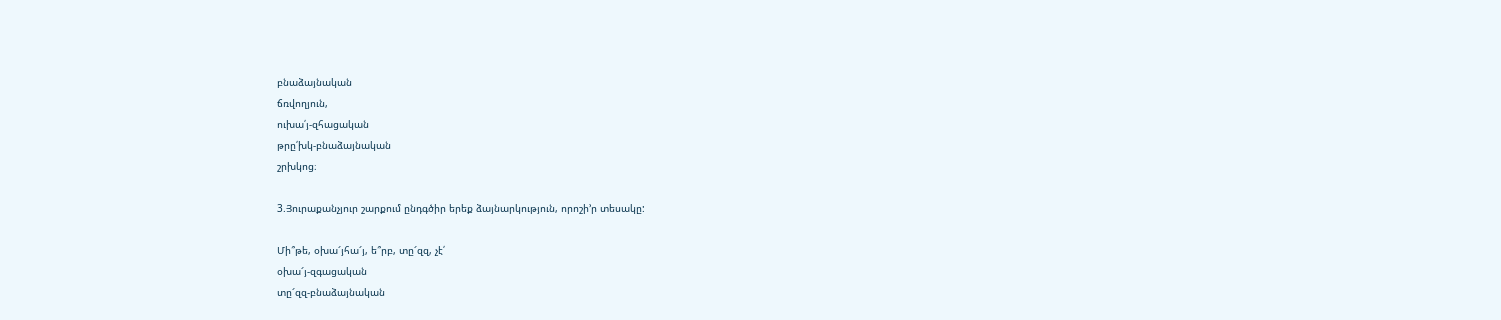բնաձայնական
ճռվողյուն,
ուխա՛յ-զհացական
թրը՛խկ-բնաձայնական
շրխկոց։

3.Յուրաքանչյուր շարքում ընդգծիր երեք ձայնարկություն, որոշի’ր տեսակը:

Մի՞թե, օխա՜յհա՜յ, ե՞րբ, տը՜զզ, չէ՛
օխա՜յ-զգացական
տը՜զզ-բնաձայնական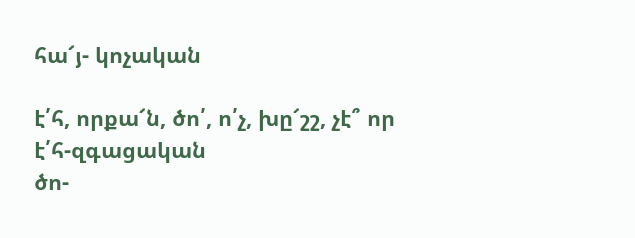հա՜յ- կոչական

է՛հ, որքա՜ն, ծո՛, ո՛չ, խը՜շշ, չէ՞ որ
է՛հ-զգացական
ծո-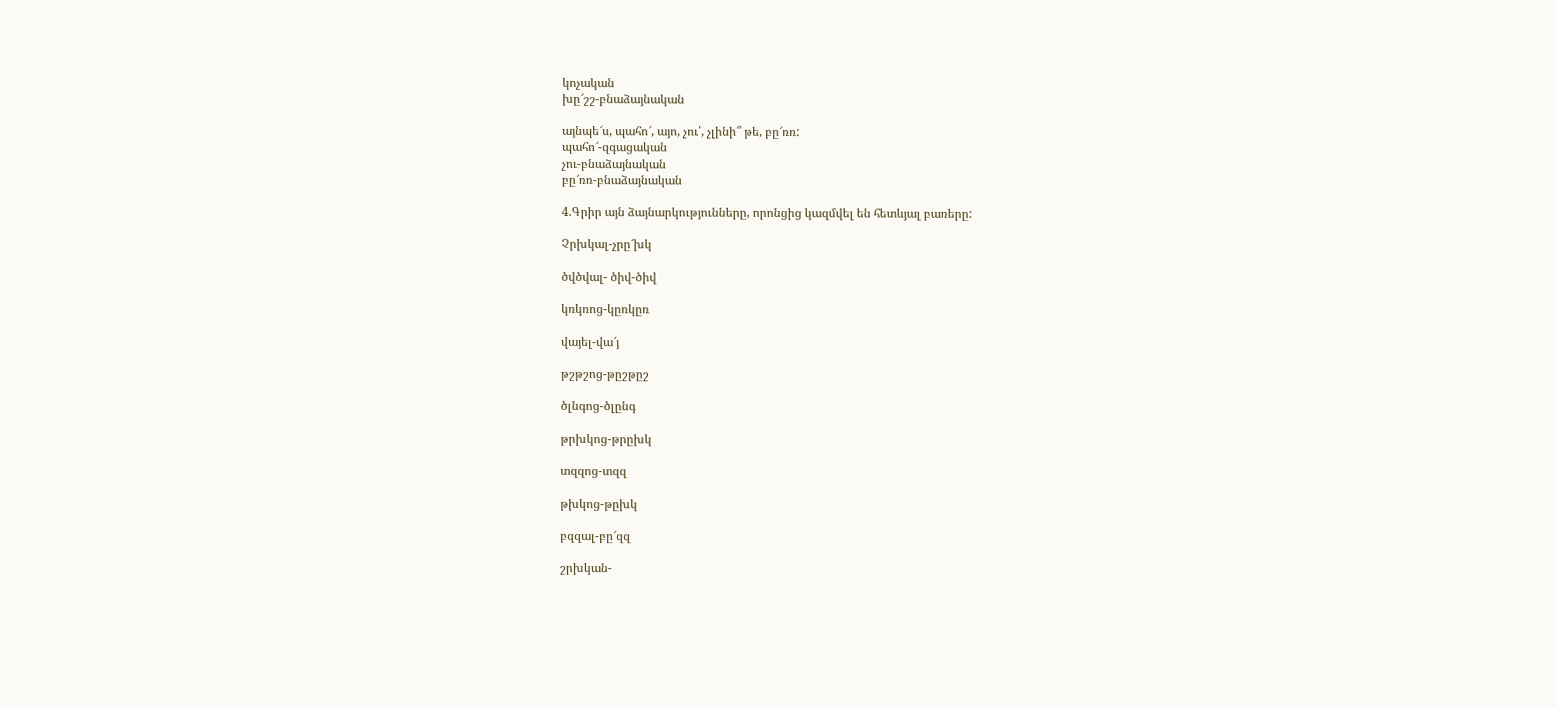կոչական
խը՜շշ-բնաձայնական

այնպե՜ս, պահո՜, այո, չու՛, չլինի՞ թե, բը՜ռռ:
պահո՜-զգացական
չու-բնաձայնական
բը՜ռռ-բնաձայնական

4.Գրիր այն ձայնարկությունները, որոնցից կազմվել են հետևյալ բառերը:

Չրխկալ-չրը՜խկ

ծվծվալ- ծիվ-ծիվ

կռկռոց-կըռկըռ

վայել-վա՜յ

թշթշոց-թըշթըշ

ծլնգոց-ծլընգ

թրխկոց-թրըխկ

տզզոց-տզզ

թխկոց-թըխկ

բզզալ-բը՜զզ

շրխկան-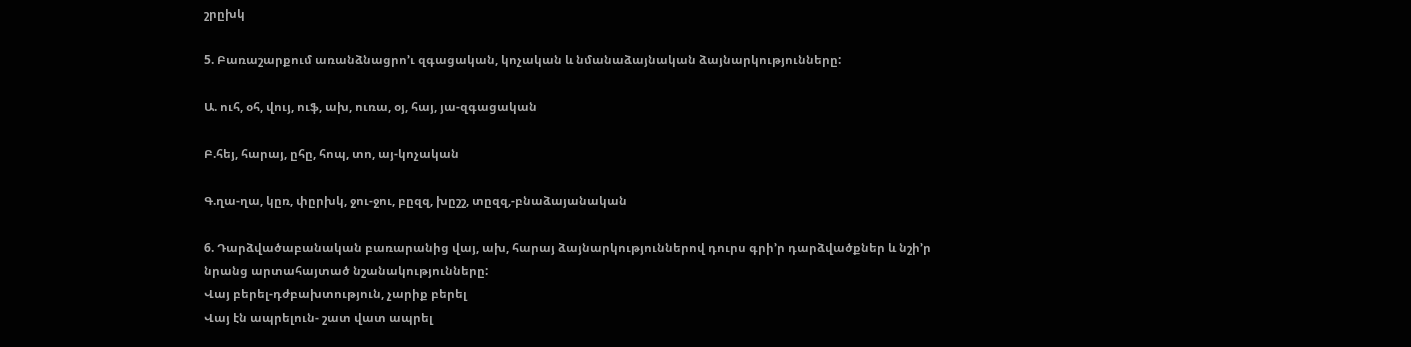շրըխկ

5. Բառաշարքում առանձնացրո’ւ զգացական, կոչական և նմանաձայնական ձայնարկությունները:

Ա. ուհ, օհ, վույ, ուֆ, ախ, ուռա, օյ, հայ, յա-զգացական

Բ.հեյ, հարայ, ըհը, հոպ, տո, այ-կոչական

Գ.ղա-ղա, կըռ, փըրխկ, ջու-ջու, բըզզ, խըշշ, տըզզ,-բնաձայանական

6. Դարձվածաբանական բառարանից վայ, ախ, հարայ ձայնարկություններով դուրս գրի’ր դարձվածքներ և նշի’ր նրանց արտահայտած նշանակությունները:
Վայ բերել-դժբախտություն, չարիք բերել
Վայ էն ապրելուն- շատ վատ ապրել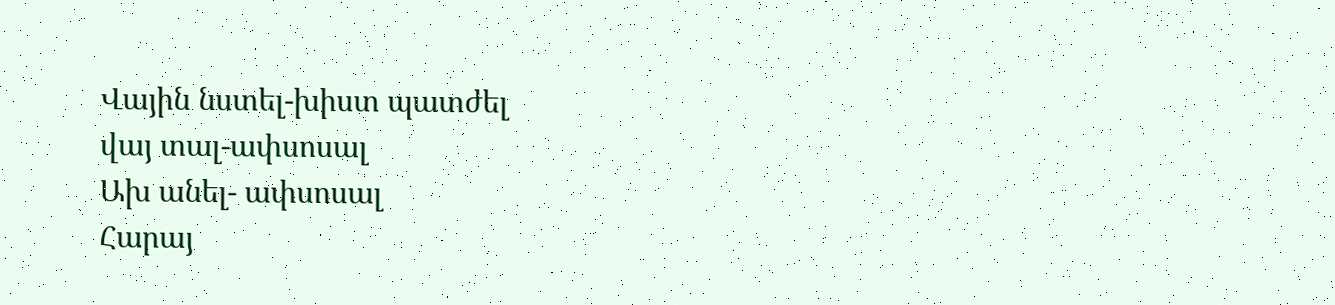Վային նստել-խիստ պատժել
վայ տալ-ափսոսալ
Ախ անել- ափսոսալ
Հարայ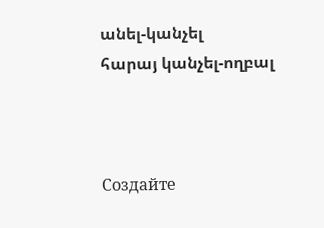անել-կանչել
հարայ կանչել-ողբալ



Создайте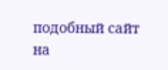подобный сайт на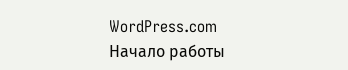WordPress.com
Начало работы